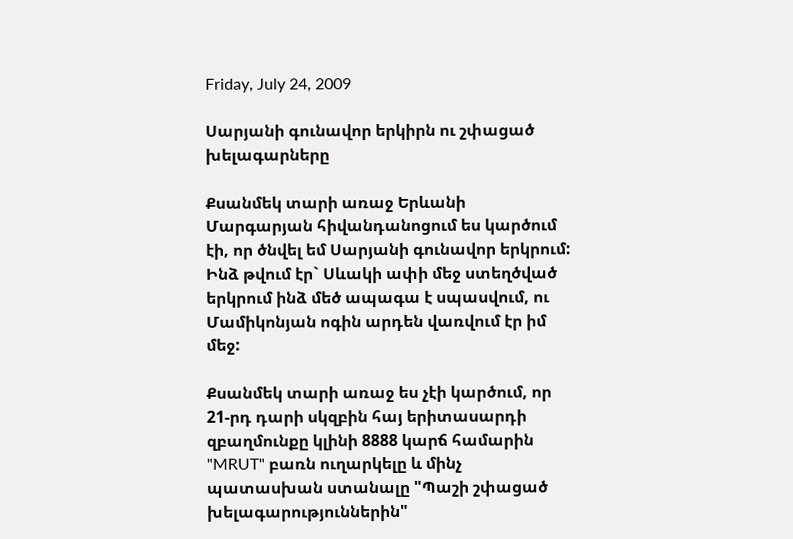Friday, July 24, 2009

Սարյանի գունավոր երկիրն ու շփացած խելագարները

Քսանմեկ տարի առաջ Երևանի Մարգարյան հիվանդանոցում ես կարծում էի, որ ծնվել եմ Սարյանի գունավոր երկրում: Ինձ թվում էր` Սևակի ափի մեջ ստեղծված երկրում ինձ մեծ ապագա է սպասվում, ու Մամիկոնյան ոգին արդեն վառվում էր իմ մեջ:

Քսանմեկ տարի առաջ ես չէի կարծում, որ 21-րդ դարի սկզբին հայ երիտասարդի զբաղմունքը կլինի 8888 կարճ համարին "MRUT" բառն ուղարկելը և մինչ պատասխան ստանալը "Պաշի շփացած խելագարություններին"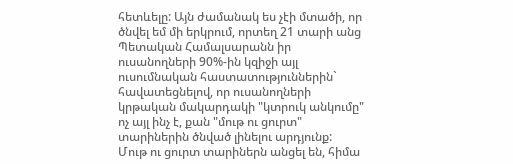հետևելը: Այն ժամանակ ես չէի մտածի, որ ծնվել եմ մի երկրում, որտեղ 21 տարի անց Պետական Համալսարանն իր ուսանողների 90%-ին կզիջի այլ ուսումնական հաստատություններին` հավատեցնելով, որ ուսանողների կրթական մակարդակի "կտրուկ անկումը" ոչ այլ ինչ է, քան "մութ ու ցուրտ" տարիներին ծնված լինելու արդյունք:
Մութ ու ցուրտ տարիներն անցել են, հիմա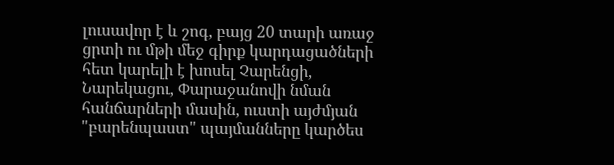լուսավոր է և շոգ, բայց 20 տարի առաջ ցրտի ու մթի մեջ գիրք կարդացածների հետ կարելի է խոսել Չարենցի, Նարեկացու, Փարաջանովի նման հանճարների մասին, ուստի այժմյան "բարենպաստ" պայմանները կարծես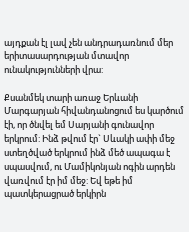այդքան էլ լավ չեն անդրադառնում մեր երիտասարդության մտավոր ունակությունների վրա:

Քսանմեկ տարի առաջ Երևանի Մարգարյան հիվանդանոցում ես կարծում էի, որ ծնվել եմ Սարյանի գունավոր երկրում: Ինձ թվում էր` Սևակի ափի մեջ ստեղծված երկրում ինձ մեծ ապագա է սպասվում, ու Մամիկոնյան ոգին արդեն վառվում էր իմ մեջ: Եվ եթե իմ պատկերացրած երկիրն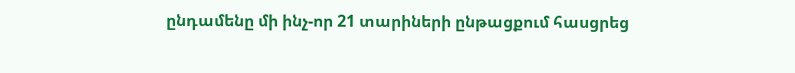ընդամենը մի ինչ-որ 21 տարիների ընթացքում հասցրեց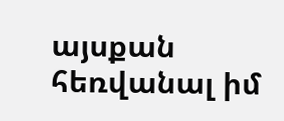այսքան հեռվանալ իմ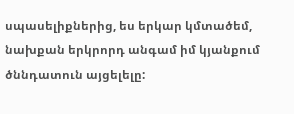սպասելիքներից, ես երկար կմտածեմ, նախքան երկրորդ անգամ իմ կյանքում ծննդատուն այցելելը: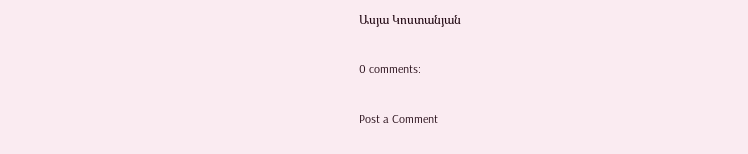Ասյա Կոստանյան

0 comments:

Post a Comment